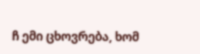ჩ ემი ცხოვრება, ხომ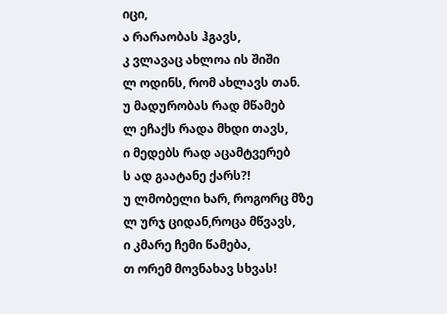იცი,
ა რარაობას ჰგავს,
კ ვლავაც ახლოა ის შიში
ლ ოდინს, რომ ახლავს თან.
უ მადურობას რად მწამებ
ლ ეჩაქს რადა მხდი თავს,
ი მედებს რად აცამტვერებ
ს ად გაატანე ქარს?!
უ ლმობელი ხარ, როგორც მზე
ლ ურჯ ციდან,როცა მწვავს,
ი კმარე ჩემი წამება,
თ ორემ მოვნახავ სხვას!